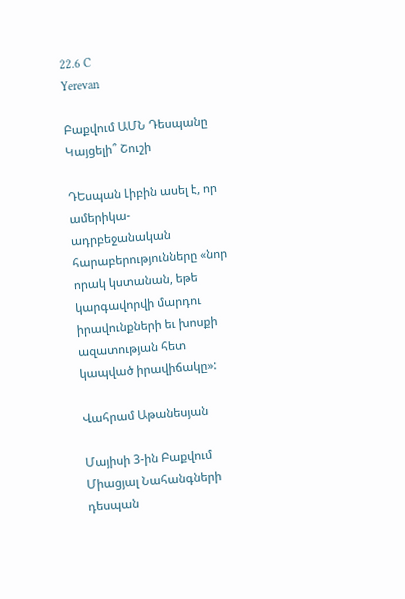22.6 C
Yerevan

Բաքվում ԱՄՆ Դեսպանը Կայցելի՞ Շուշի

ԴԵսպան Լիբին ասել է, որ ամերիկա-ադրբեջանական հարաբերությունները «նոր որակ կստանան, եթե կարգավորվի մարդու իրավունքների եւ խոսքի ազատության հետ կապված իրավիճակը»:

Վահրամ Աթանեսյան

Մայիսի 3‑ին Բաքվում Միացյալ Նահանգների դեսպան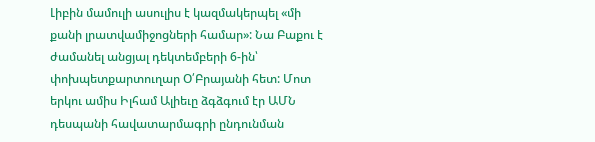Լիբին մամուլի ասուլիս է կազմակերպել «մի քանի լրատվամիջոցների համար»: Նա Բաքու է ժամանել անցյալ դեկտեմբերի 6‑ին՝ փոխպետքարտուղար Օ՛Բրայանի հետ: Մոտ երկու ամիս Իլհամ Ալիեւը ձգձգում էր ԱՄՆ դեսպանի հավատարմագրի ընդունման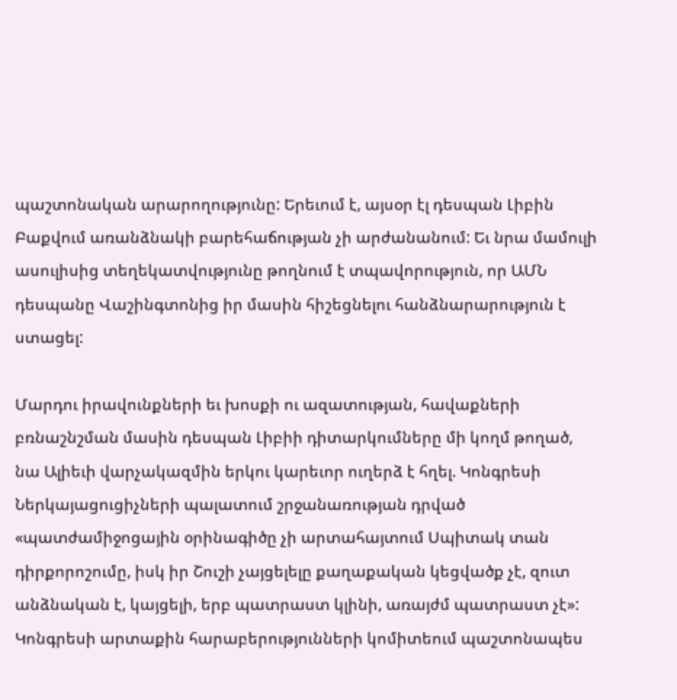պաշտոնական արարողությունը: Երեւում է, այսօր էլ դեսպան Լիբին Բաքվում առանձնակի բարեհաճության չի արժանանում: Եւ նրա մամուլի ասուլիսից տեղեկատվությունը թողնում է տպավորություն, որ ԱՄՆ դեսպանը Վաշինգտոնից իր մասին հիշեցնելու հանձնարարություն է ստացել:

Մարդու իրավունքների եւ խոսքի ու ազատության, հավաքների բռնաշնշման մասին դեսպան Լիբիի դիտարկումները մի կողմ թողած, նա Ալիեւի վարչակազմին երկու կարեւոր ուղերձ է հղել. Կոնգրեսի Ներկայացուցիչների պալատում շրջանառության դրված «պատժամիջոցային օրինագիծը չի արտահայտում Սպիտակ տան դիրքորոշումը, իսկ իր Շուշի չայցելելը քաղաքական կեցվածք չէ, զուտ անձնական է, կայցելի, երբ պատրաստ կլինի, առայժմ պատրաստ չէ»: Կոնգրեսի արտաքին հարաբերությունների կոմիտեում պաշտոնապես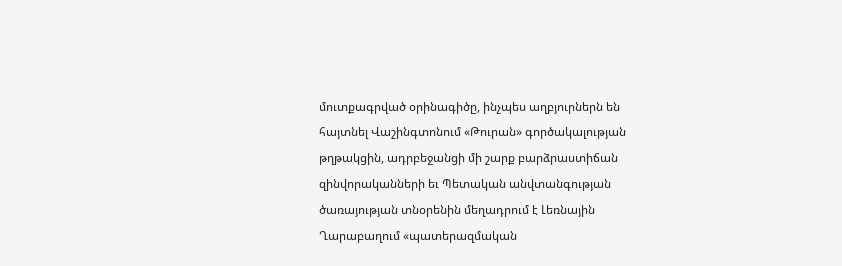մուտքագրված օրինագիծը, ինչպես աղբյուրներն են հայտնել Վաշինգտոնում «Թուրան» գործակալության թղթակցին, ադրբեջանցի մի շարք բարձրաստիճան զինվորականների եւ Պետական անվտանգության ծառայության տնօրենին մեղադրում է Լեռնային Ղարաբաղում «պատերազմական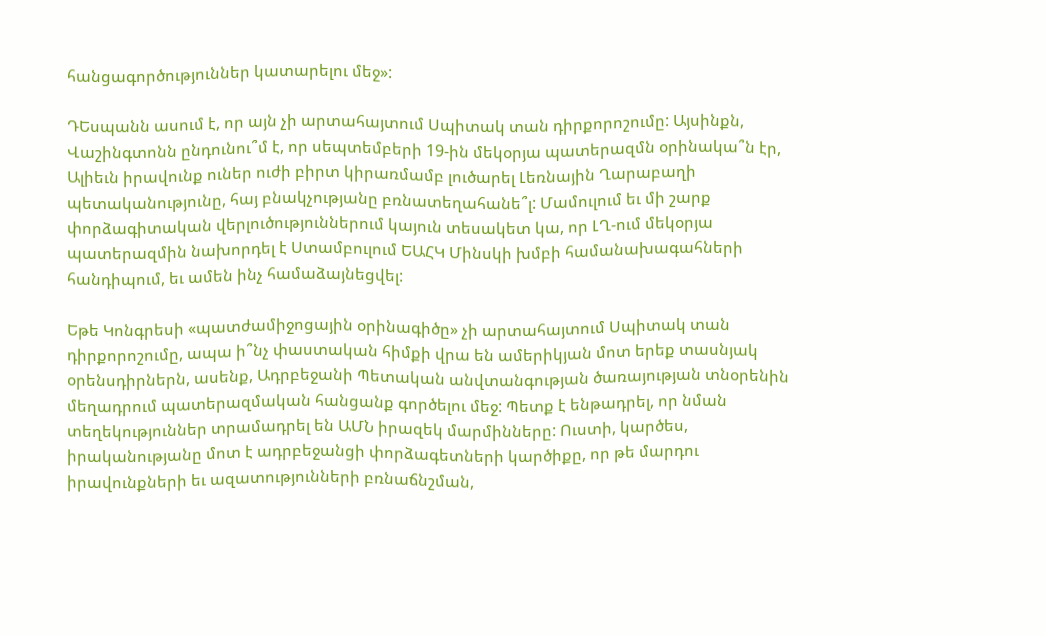հանցագործություններ կատարելու մեջ»:

ԴԵսպանն ասում է, որ այն չի արտահայտում Սպիտակ տան դիրքորոշումը: Այսինքն, Վաշինգտոնն ընդունու՞մ է, որ սեպտեմբերի 19-ին մեկօրյա պատերազմն օրինակա՞ն էր, Ալիեւն իրավունք ուներ ուժի բիրտ կիրառմամբ լուծարել Լեռնային Ղարաբաղի պետականությունը, հայ բնակչությանը բռնատեղահանե՞լ: Մամուլում եւ մի շարք փորձագիտական վերլուծություններում կայուն տեսակետ կա, որ ԼՂ-ում մեկօրյա պատերազմին նախորդել է Ստամբուլում ԵԱՀԿ Մինսկի խմբի համանախագահների հանդիպում, եւ ամեն ինչ համաձայնեցվել:

Եթե Կոնգրեսի «պատժամիջոցային օրինագիծը» չի արտահայտում Սպիտակ տան դիրքորոշումը, ապա ի՞նչ փաստական հիմքի վրա են ամերիկյան մոտ երեք տասնյակ օրենսդիրներն, ասենք, Ադրբեջանի Պետական անվտանգության ծառայության տնօրենին մեղադրում պատերազմական հանցանք գործելու մեջ: Պետք է ենթադրել, որ նման տեղեկություններ տրամադրել են ԱՄՆ իրազեկ մարմինները: Ուստի, կարծես, իրականությանը մոտ է ադրբեջանցի փորձագետների կարծիքը, որ թե մարդու իրավունքների եւ ազատությունների բռնաճնշման,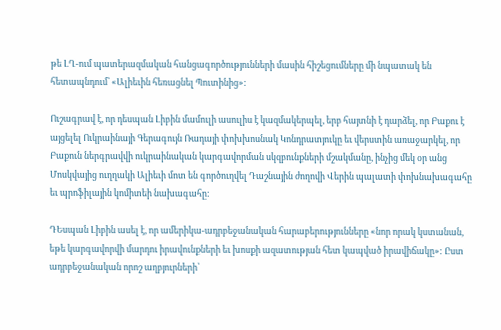թե ԼՂ-ում պատերազմական հանցագործությունների մասին հիշեցումները մի նպատակ են հետապնդում՝ «Ալիեւին հեռացնել Պուտինից»:

Ուշագրավ է, որ դեսպան Լիբին մամուլի ասուլիս է կազմակերպել, երբ հայտնի է դարձել, որ Բաքու է այցելել Ուկրաինայի Գերագույն Ռադայի փոխխոսնակ Կոնդրատյուկը եւ վերստին առաջարկել, որ Բաքուն ներգրավվի ուկրաինական կարգավորման սկզբունքների մշակմանը, ինչից մեկ օր անց Մոսկվայից ուղղակի Ալիեւի մոտ են գործուղվել Դաշնային ժողովի Վերին պալատի փոխնախագահը եւ պրոֆիլային կոմիտեի նախագահը:

ԴԵսպան Լիբին ասել է, որ ամերիկա-ադրբեջանական հարաբերությունները «նոր որակ կստանան, եթե կարգավորվի մարդու իրավունքների եւ խոսքի ազատության հետ կապված իրավիճակը»: Ըստ ադրբեջանական որոշ աղբյուրների՝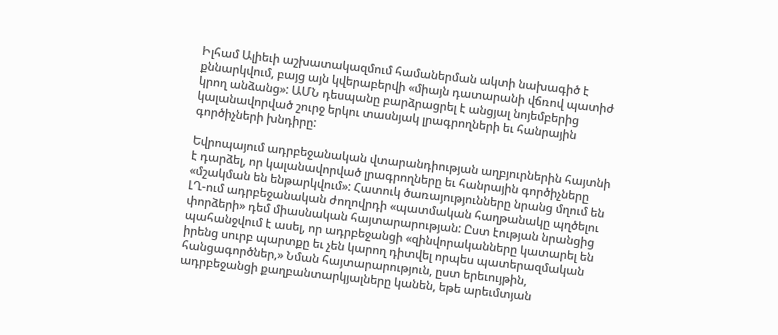Իլհամ Ալիեւի աշխատակազմում համաներման ակտի նախագիծ է քննարկվում, բայց այն կվերաբերվի «միայն դատարանի վճռով պատիժ կրող անձանց»: ԱՄՆ դեսպանը բարձրացրել է անցյալ նոյեմբերից կալանավորված շուրջ երկու տասնյակ լրագրողների եւ հանրային գործիչների խնդիրը:

Եվրոպայում ադրբեջանական վտարանդիության աղբյուրներին հայտնի է դարձել, որ կալանավորված լրագրողները եւ հանրային գործիչները «մշակման են ենթարկվում»: Հատուկ ծառայությունները նրանց մղում են ԼՂ-ում ադրբեջանական ժողովրդի «պատմական հաղթանակը պղծելու փորձերի» դեմ միասնական հայտարարության: Ըստ էության նրանցից պահանջվում է ասել, որ ադրբեջանցի «զինվորականները կատարել են իրենց սուրբ պարտքը եւ չեն կարող դիտվել որպես պատերազմական հանցագործներ,» Նման հայտարարություն, ըստ երեւույթին, ադրբեջանցի քաղբանտարկյալները կանեն, եթե արեւմտյան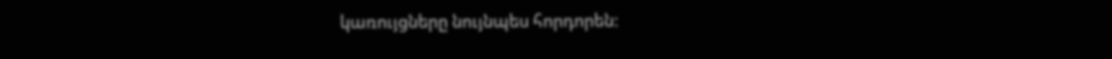կառույցները նույնպես հորդորեն: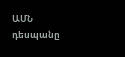ԱՄՆ դեսպանը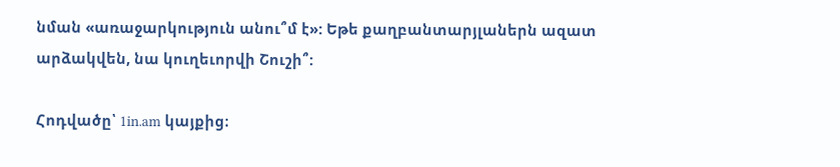նման «առաջարկություն անու՞մ է»: Եթե քաղբանտարյլաներն ազատ արձակվեն, նա կուղեւորվի Շուշի՞:

Հոդվածը՝ 1in.am կայքից։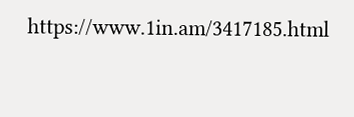https://www.1in.am/3417185.html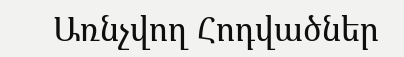Առնչվող Հոդվածներ